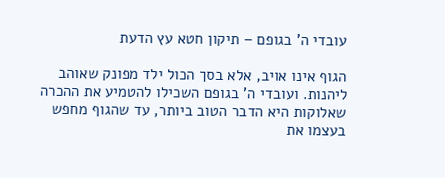עובדי ה' בגופם – תיקון חטא עץ הדעת

הגוף אינו אויב, אלא בסך הכול ילד מפונק שאוהב ליהנות. ועובדי ה' בגופם השכילו להטמיע את ההכרה שאלוקות היא הדבר הטוב ביותר, עד שהגוף מחפש בעצמו את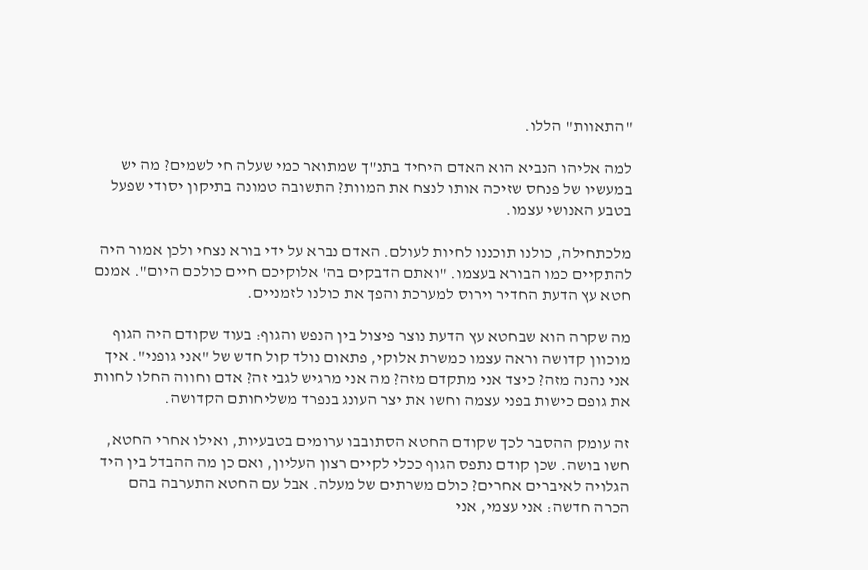"התאוות" הללו.

למה אליהו הנביא הוא האדם היחיד בתנ"ך שמתואר כמי שעלה חי לשמים? מה יש במעשיו של פנחס שזיכה אותו לנצח את המוות? התשובה טמונה בתיקון יסודי שפעל בטבע האנושי עצמו.

מלכתחילה, כולנו תוכננו לחיות לעולם. האדם נברא על ידי בורא נצחי ולכן אמור היה להתקיים כמו הבורא בעצמו. "ואתם הדבקים בה' אלוקיכם חיים כולכם היום". אמנם חטא עץ הדעת החדיר וירוס למערכת והפך את כולנו לזמניים.

מה שקרה הוא שבחטא עץ הדעת נוצר פיצול בין הנפש והגוף: בעוד שקודם היה הגוף מוכוון קדושה וראה עצמו כמשרת אלוקי, פתאום נולד קול חדש של "אני גופני". איך אני נהנה מזה? כיצד אני מתקדם מזה? מה אני מרגיש לגבי זה? אדם וחווה החלו לחוות את גופם כישות בפני עצמה וחשו את יצר העונג בנפרד משליחותם הקדושה.

זה עומק ההסבר לכך שקודם החטא הסתובבו ערומים בטבעיות, ואילו אחרי החטא, חשו בושה. שכן קודם נתפס הגוף ככלי לקיים רצון העליון, ואם כן מה ההבדל בין היד הגלויה לאיברים אחרים? כולם משרתים של מעלה. אבל עם החטא התערבה בהם הכרה חדשה: אני עצמי, אני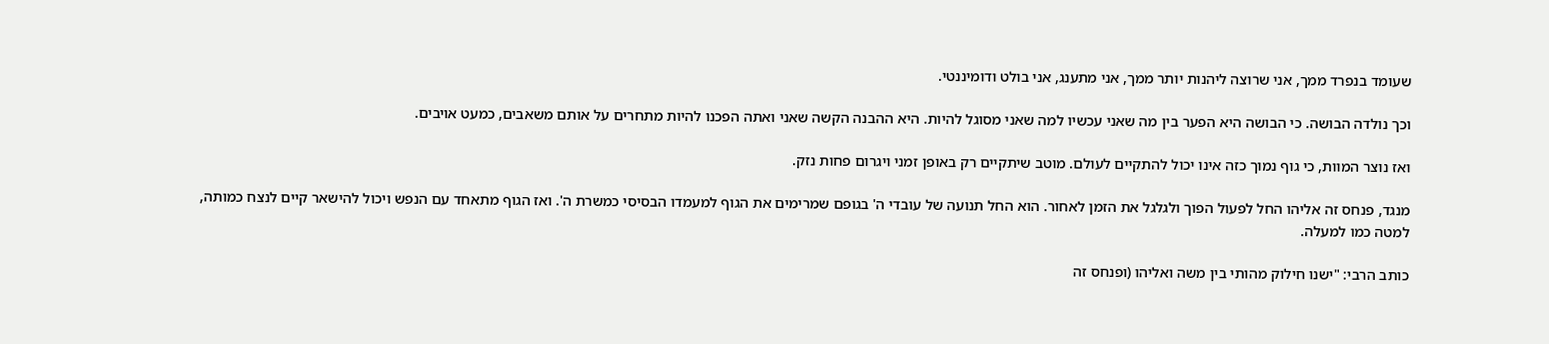שעומד בנפרד ממך, אני שרוצה ליהנות יותר ממך, אני מתענג, אני בולט ודומיננטי.

וכך נולדה הבושה. כי הבושה היא הפער בין מה שאני עכשיו למה שאני מסוגל להיות. היא ההבנה הקשה שאני ואתה הפכנו להיות מתחרים על אותם משאבים, כמעט אויבים.

ואז נוצר המוות, כי גוף נמוך כזה אינו יכול להתקיים לעולם. מוטב שיתקיים רק באופן זמני ויגרום פחות נזק.

מנגד, פנחס זה אליהו החל לפעול הפוך ולגלגל את הזמן לאחור. הוא החל תנועה של עובדי ה' בגופם שמרימים את הגוף למעמדו הבסיסי כמשרת ה'. ואז הגוף מתאחד עם הנפש ויכול להישאר קיים לנצח כמותה, למטה כמו למעלה.

כותב הרבי: "ישנו חילוק מהותי בין משה ואליהו (ופנחס זה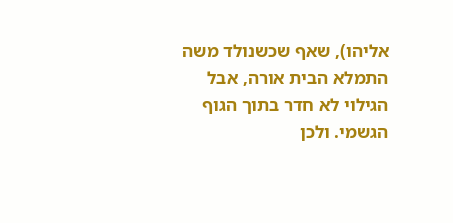אליהו), שאף שכשנולד משה התמלא הבית אורה, אבל הגילוי לא חדר בתוך הגוף הגשמי. ולכן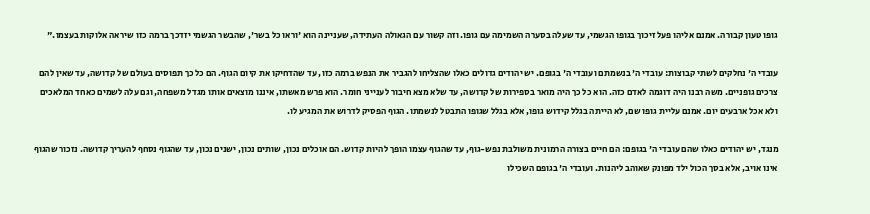גופו טעון קבורה. אמנם אליהו פעל זיכוך בגופו הגשמי, עד שעלה בסערה השמימה עם גופו. וזה קשור עם הגאולה העתידה, שעניינה הוא 'וראו כל בשר', שהבשר הגשמי יזדכך ברמה כזו שיראה אלוקות בעצמו."

עובדי ה' נחלקים לשתי קבוצות: עובדי ה' בנשמתם ועובדי ה' בגופם. יש יהודים גדולים כאלו שהצליחו להגביר את הנפש ברמה כזו, עד שהדחיקו את קיום הגוף. הם כל כך תפוסים בעולם של קדושה, עד שאין להם צרכים גופניים. משה רבנו היה דוגמה לאדם כזה. הוא כל כך היה מואר בספירות של קדושה, עד שלא מצא חיבור לענייני חומר. הוא פרש מאשתו, איננו מוצאים אותו מגדל משפחה, וגם עלה לשמים כאחד המלאכים ולא אכל ארבעים יום. אמנם עליית גופו שם, לא הייתה בגלל קידוש גופו, אלא בגלל שגופו התבטל לנשמתו. הגוף הפסיק לדרוש את המגיע לו.

מנגד, יש יהודים כאלו שהם עובדי ה' בגופם: הם חיים בצורה הרמונית משולבת נפש-גוף, עד שהגוף עצמו הופך להיות קדוש. הם אוכלים נכון, שותים נכון, ישנים נכון, עד שהגוף נסחף להעריך קדושה. נזכור שהגוף אינו אויב, אלא בסך הכול ילד מפונק שאוהב ליהנות. ועובדי ה' בגופם השכילו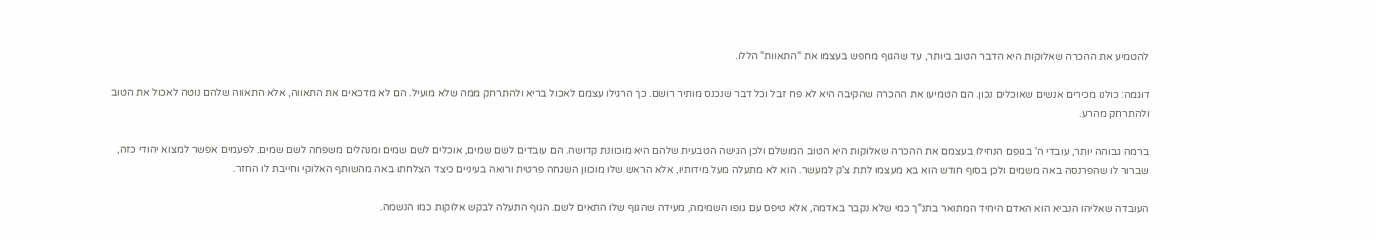להטמיע את ההכרה שאלוקות היא הדבר הטוב ביותר, עד שהגוף מחפש בעצמו את "התאוות" הללו.

דוגמה: כולנו מכירים אנשים שאוכלים נכון. הם הטמיעו את ההכרה שהקיבה היא לא פח זבל וכל דבר שנכנס מותיר רושם. כך הרגילו עצמם לאכול בריא ולהתרחק ממה שלא מועיל. הם לא מדכאים את התאווה, אלא התאווה שלהם נוטה לאכול את הטוב ולהתרחק מהרע.

ברמה גבוהה יותר, עובדי ה' בגופם הנחילו בעצמם את ההכרה שאלוקות היא הטוב המושלם ולכן הגישה הטבעית שלהם היא מוכוונת קדושה. הם עובדים לשם שמים, אוכלים לשם שמים ומנהלים משפחה לשם שמים. לפעמים אפשר למצוא יהודי כזה, שברור לו שהפרנסה באה משמים ולכן בסוף חודש הוא בא מעצמו לתת צ'ק למעשר. הוא לא מתעלה מעל מידותיו, אלא הראש שלו מוכוון השגחה פרטית ורואה בעיניים כיצד הצלחתו באה מהשותף האלוקי וחייבת לו החזר.

העובדה שאליהו הנביא הוא האדם היחיד המתואר בתנ"ך כמי שלא נקבר באדמה, אלא טיפס עם גופו השמימה, מעידה שהגוף שלו התאים לשם. הגוף התעלה לבקש אלוקות כמו הנשמה.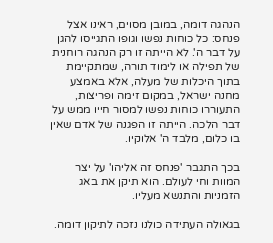הנהגה דומה, במובן מסוים, ראינו אצל פנחס: כל כוחות נפשו וגופו התגייסו להגן על דבר ה'. לא הייתה זו רק הנהגה רוחנית של תפילה או לימוד תורה, שמתקיימת בתוך היכלות של מעלה, אלא באמצע מחנה ישראל, במקום זימה ופריצות, התעוררו כוחות נפשו למסור חייו ממש על דבר הלכה. הייתה זו הפגנה של אדם שאין בו כלום, מלבד ה' אלוקיו.

בכך התגבר 'פנחס זה אליהו' על יצר המוות וחי לעולם. הוא תיקן את באג הזמניות והתנשא מעליו.

בגאולה העתידה כולנו נזכה לתיקון דומה.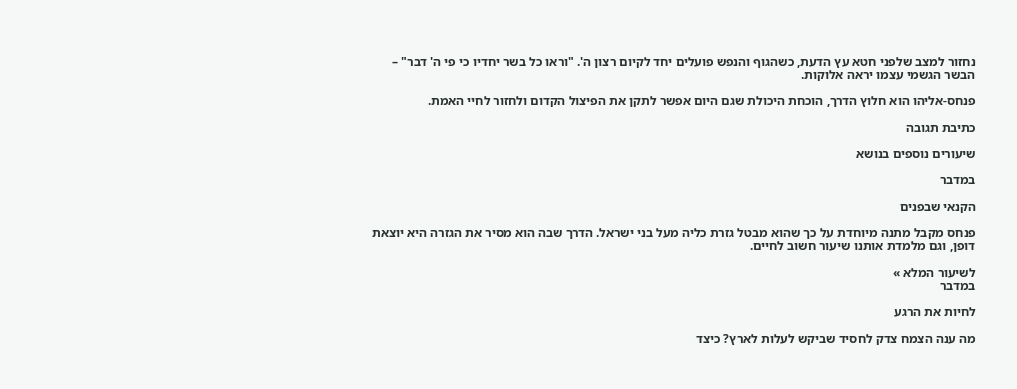נחזור למצב שלפני חטא עץ הדעת, כשהגוף והנפש פועלים יחד לקיום רצון ה'. "וראו כל בשר יחדיו כי פי ה' דבר" – הבשר הגשמי עצמו יראה אלוקות.

פנחס-אליהו הוא חלוץ הדרך, הוכחת היכולת שגם היום אפשר לתקן את הפיצול הקדום ולחזור לחיי האמת.

כתיבת תגובה

שיעורים נוספים בנושא

במדבר

הקנאי שבפנים

פנחס מקבל מתנה מיוחדת על כך שהוא מבטל גזרת כליה מעל בני ישראל. הדרך שבה הוא מסיר את הגזרה היא יוצאת דופן, וגם מלמדת אותנו שיעור חשוב לחיים.

לשיעור המלא »
במדבר

לחיות את הרגע

מה ענה הצמח צדק לחסיד שביקש לעלות לארץ? כיצד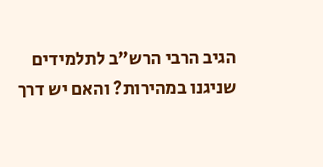הגיב הרבי הרש"ב לתלמידים שניגנו במהירות? והאם יש דרך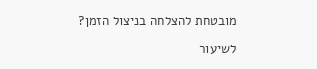מובטחת להצלחה בניצול הזמן?

לשיעור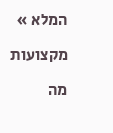המלא »

מקצועות

מה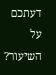דעתכם על השיעור?